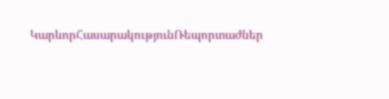ԿարևորՀասարակությունՌեպորտաժներ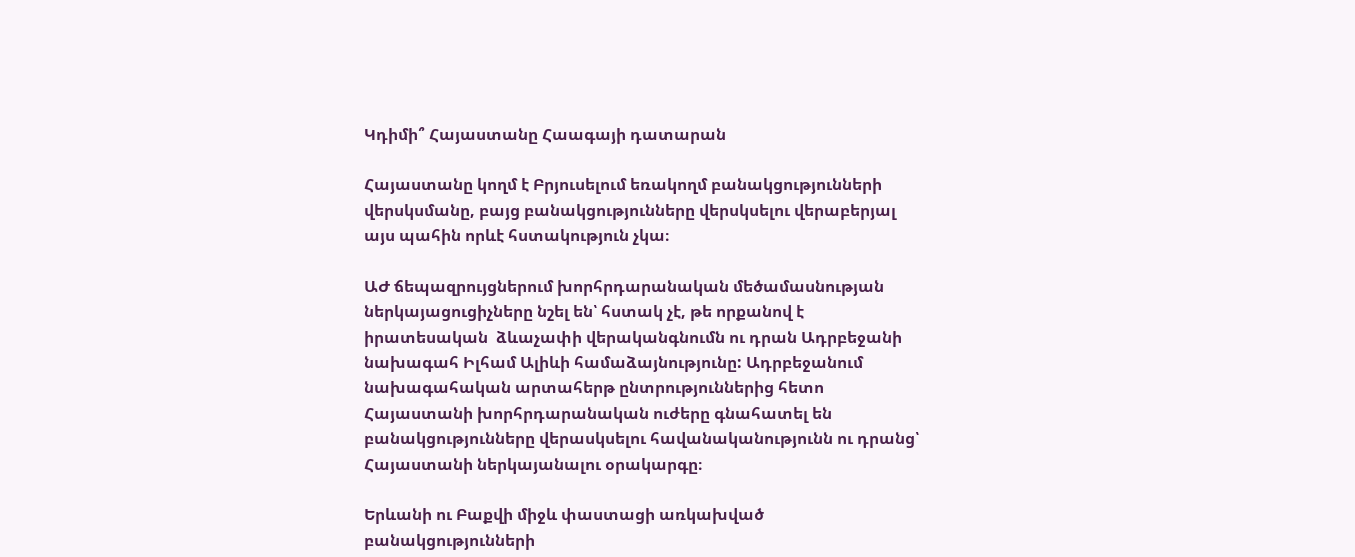Կդիմի՞ Հայաստանը Հաագայի դատարան

Հայաստանը կողմ է Բրյուսելում եռակողմ բանակցությունների վերսկսմանը, բայց բանակցությունները վերսկսելու վերաբերյալ այս պահին որևէ հստակություն չկա։

ԱԺ ճեպազրույցներում խորհրդարանական մեծամասնության ներկայացուցիչները նշել են՝ հստակ չէ, թե որքանով է իրատեսական  ձևաչափի վերականգնումն ու դրան Ադրբեջանի նախագահ Իլհամ Ալիևի համաձայնությունը: Ադրբեջանում նախագահական արտահերթ ընտրություններից հետո Հայաստանի խորհրդարանական ուժերը գնահատել են բանակցությունները վերասկսելու հավանականությունն ու դրանց՝ Հայաստանի ներկայանալու օրակարգը։

Երևանի ու Բաքվի միջև փաստացի առկախված բանակցությունների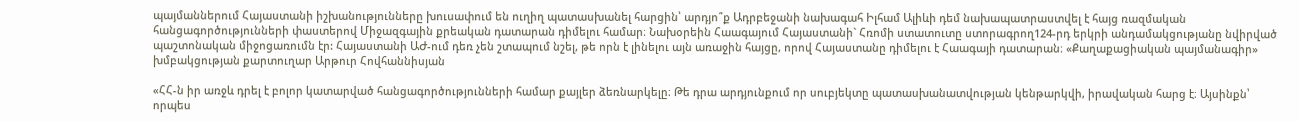պայմաններում Հայաստանի իշխանությունները խուսափում են ուղիղ պատասխանել հարցին՝ արդյո՞ք Ադրբեջանի նախագահ Իլհամ Ալիևի դեմ նախապատրաստվել է հայց ռազմական հանցագործությունների փաստերով Միջազգային քրեական դատարան դիմելու համար։ Նախօրեին Հաագայում Հայաստանի` Հռոմի ստատուտը ստորագրող124-րդ երկրի անդամակցությանը նվիրված պաշտոնական միջոցառումն էր: Հայաստանի ԱԺ-ում դեռ չեն շտապում նշել, թե որն է լինելու այն առաջին հայցը, որով Հայաստանը դիմելու է Հաագայի դատարան։ «Քաղաքացիական պայմանագիր» խմբակցության քարտուղար Արթուր Հովհաննիսյան

«ՀՀ-ն իր առջև դրել է բոլոր կատարված հանցագործությունների համար քայլեր ձեռնարկելը։ Թե դրա արդյունքում որ սուբյեկտը պատասխանատվության կենթարկվի, իրավական հարց է։ Այսինքն՝ որպես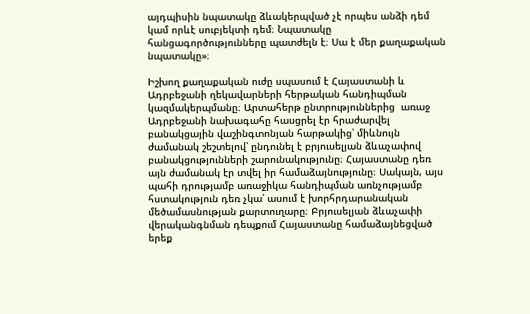այդպիսին նպատակը ձևակերպված չէ որպես անձի դեմ կամ որևէ սուբյեկտի դեմ։ Նպատակը հանցագործությունները պատժելն է։ Սա է մեր քաղաքական նպատակը»։

Իշխող քաղաքական ուժը սպասում է Հայաստանի և Ադրբեջանի ղեկավարների հերթական հանդիպման  կազմակերպմանը։ Արտահերթ ընտրություններից  առաջ Ադրբեջանի նախագահը հասցրել էր հրաժարվել բանակցային վաշինգտոնյան հարթակից՝ միևնույն ժամանակ շեշտելով՝ ընդունել է բրյուսելյան ձևաչափով բանակցությունների շարունակությունը։ Հայաստանը դեռ այն ժամանակ էր տվել իր համաձայնությունը։ Սակայն, այս պահի դրությամբ առաջիկա հանդիպման առնչությամբ հստակություն դեռ չկա՝ ասում է խորհրդարանական մեծամասնության քարտուղարը։ Բրյուսելյան ձևաչափի վերականգնման դեպքում Հայաստանը համաձայնեցված երեք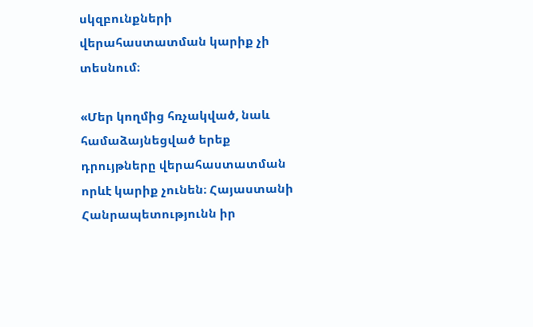սկզբունքների վերահաստատման կարիք չի տեսնում։

«Մեր կողմից հռչակված, նաև համաձայնեցված երեք դրույթները վերահաստատման որևէ կարիք չունեն։ Հայաստանի Հանրապետությունն իր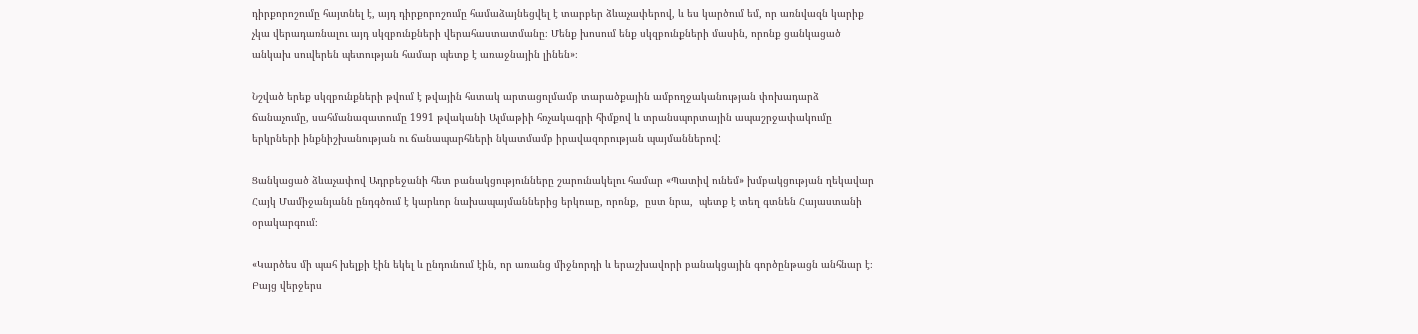դիրքորոշումը հայտնել է, այդ դիրքորոշումը համաձայնեցվել է տարբեր ձևաչափերով, և ես կարծում եմ, որ առնվազն կարիք չկա վերադառնալու այդ սկզբունքների վերահաստատմանը։ Մենք խոսում ենք սկզբունքների մասին, որոնք ցանկացած անկախ սուվերեն պետության համար պետք է առաջնային լինեն»։

Նշված երեք սկզբունքների թվում է թվային հստակ արտացոլմամբ տարածքային ամբողջականության փոխադարձ ճանաչումը, սահմանազատումը 1991 թվականի Ալմաթիի հռչակագրի հիմքով և տրանսպորտային ապաշրջափակումը երկրների ինքնիշխանության ու ճանապարհների նկատմամբ իրավազորության պայմաններով:

Ցանկացած ձևաչափով Ադրբեջանի հետ բանակցությունները շարունակելու համար «Պատիվ ունեմ» խմբակցության ղեկավար Հայկ Մամիջանյանն ընդգծում է կարևոր նախապայմաններից երկուսը, որոնք,  ըստ նրա,  պետք է տեղ գտնեն Հայաստանի օրակարգում։

«Կարծես մի պահ խելքի էին եկել և ընդունում էին, որ առանց միջնորդի և երաշխավորի բանակցային գործընթացն անհնար է։ Բայց վերջերս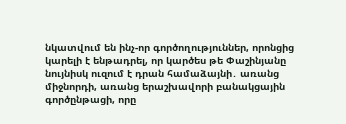նկատվում են ինչ-որ գործողություններ, որոնցից կարելի է ենթադրել, որ կարծես թե Փաշինյանը նույնիսկ ուզում է դրան համաձայնի․ առանց միջնորդի, առանց երաշխավորի բանակցային գործընթացի, որը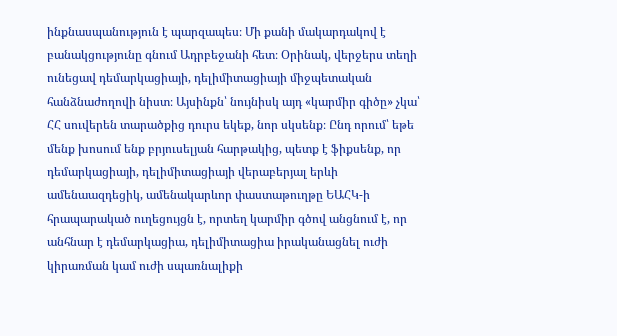ինքնասպանություն է պարզապես։ Մի քանի մակարդակով է բանակցությունը գնում Ադրբեջանի հետ։ Օրինակ, վերջերս տեղի ունեցավ դեմարկացիայի, դելիմիտացիայի միջպետական հանձնաժողովի նիստ։ Այսինքն՝ նույնիսկ այդ «կարմիր գիծը» չկա՝ ՀՀ սուվերեն տարածքից դուրս եկեք, նոր սկսենք։ Ընդ որում՝ եթե մենք խոսում ենք բրյուսելյան հարթակից, պետք է ֆիքսենք, որ դեմարկացիայի, դելիմիտացիայի վերաբերյալ երևի ամենաազդեցիկ, ամենակարևոր փաստաթուղթը ԵԱՀԿ-ի հրապարակած ուղեցույցն է, որտեղ կարմիր գծով անցնում է, որ անհնար է դեմարկացիա, դելիմիտացիա իրականացնել ուժի կիրառման կամ ուժի սպառնալիքի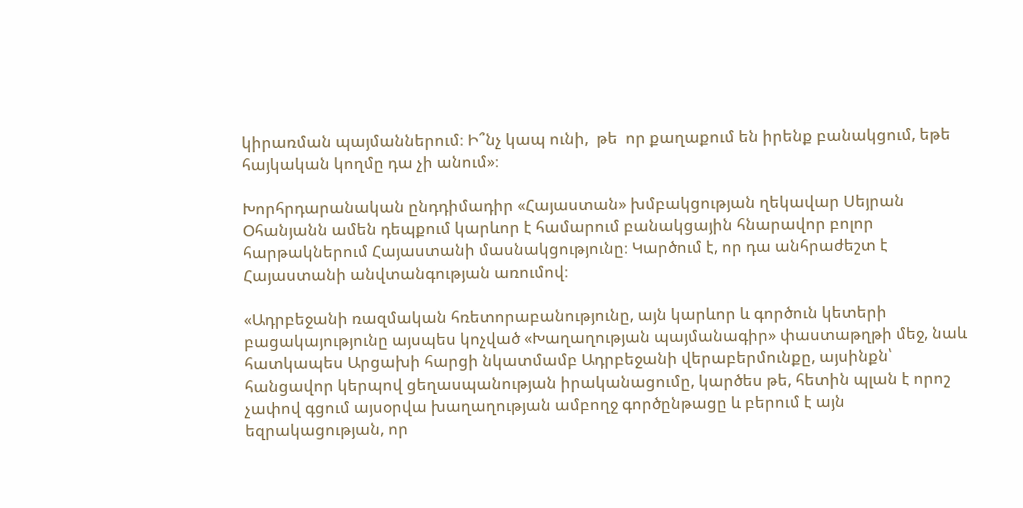կիրառման պայմաններում։ Ի՞նչ կապ ունի,  թե  որ քաղաքում են իրենք բանակցում, եթե հայկական կողմը դա չի անում»։

Խորհրդարանական ընդդիմադիր «Հայաստան» խմբակցության ղեկավար Սեյրան Օհանյանն ամեն դեպքում կարևոր է համարում բանակցային հնարավոր բոլոր հարթակներում Հայաստանի մասնակցությունը։ Կարծում է, որ դա անհրաժեշտ է Հայաստանի անվտանգության առումով։

«Ադրբեջանի ռազմական հռետորաբանությունը, այն կարևոր և գործուն կետերի բացակայությունը այսպես կոչված «Խաղաղության պայմանագիր» փաստաթղթի մեջ, նաև հատկապես Արցախի հարցի նկատմամբ Ադրբեջանի վերաբերմունքը, այսինքն՝ հանցավոր կերպով ցեղասպանության իրականացումը, կարծես թե, հետին պլան է որոշ չափով գցում այսօրվա խաղաղության ամբողջ գործընթացը և բերում է այն եզրակացության, որ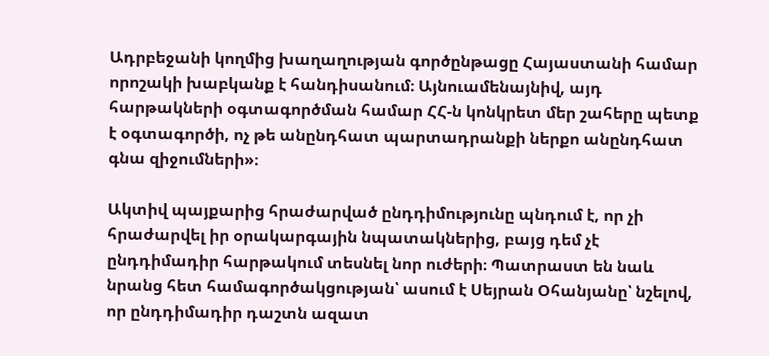Ադրբեջանի կողմից խաղաղության գործընթացը Հայաստանի համար որոշակի խաբկանք է հանդիսանում։ Այնուամենայնիվ, այդ հարթակների օգտագործման համար ՀՀ-ն կոնկրետ մեր շահերը պետք է օգտագործի, ոչ թե անընդհատ պարտադրանքի ներքո անընդհատ գնա զիջումների»։

Ակտիվ պայքարից հրաժարված ընդդիմությունը պնդում է, որ չի հրաժարվել իր օրակարգային նպատակներից, բայց դեմ չէ ընդդիմադիր հարթակում տեսնել նոր ուժերի։ Պատրաստ են նաև նրանց հետ համագործակցության՝ ասում է Սեյրան Օհանյանը՝ նշելով, որ ընդդիմադիր դաշտն ազատ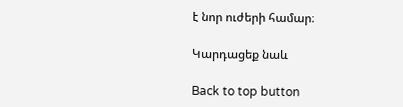է նոր ուժերի համար։

Կարդացեք նաև

Back to top button